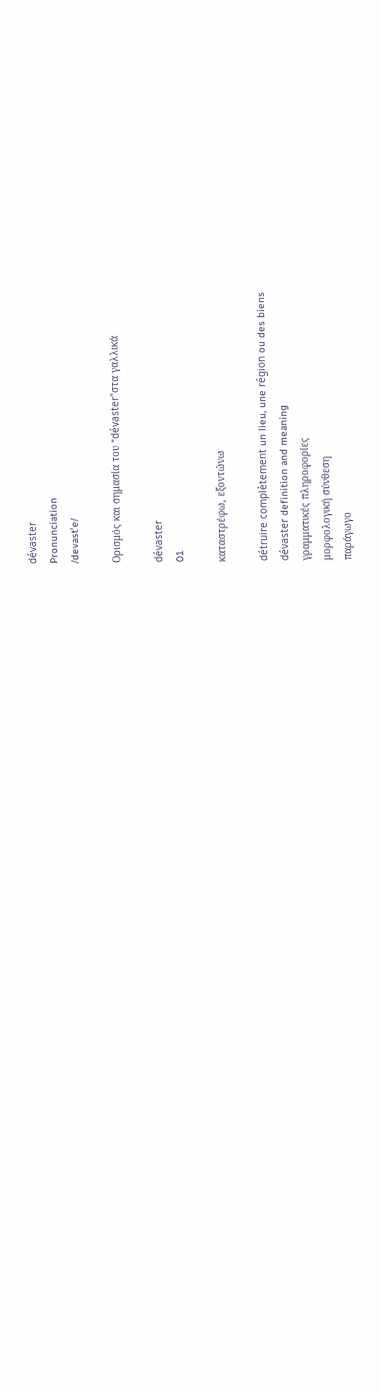dévaster
Pronunciation
/devastˈe/

Ορισμός και σημασία του "dévaster"στα γαλλικά

dévaster
01

καταστρέφω, εξοντώνω

détruire complètement un lieu, une région ou des biens
dévaster definition and meaning
γραμματικές πληροφορίες
μορφολογική σύνθεση
παράγωγο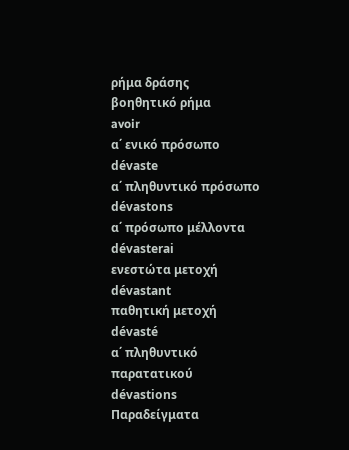ρήμα δράσης
βοηθητικό ρήμα
avoir
α΄ ενικό πρόσωπο
dévaste
α΄ πληθυντικό πρόσωπο
dévastons
α΄ πρόσωπο μέλλοντα
dévasterai
ενεστώτα μετοχή
dévastant
παθητική μετοχή
dévasté
α΄ πληθυντικό παρατατικού
dévastions
Παραδείγματα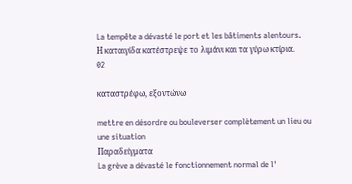La tempête a dévasté le port et les bâtiments alentours.
Η καταιγίδα κατέστρεψε το λιμάνι και τα γύρω κτίρια.
02

καταστρέφω, εξοντώνω

mettre en désordre ou bouleverser complètement un lieu ou une situation
Παραδείγματα
La grève a dévasté le fonctionnement normal de l'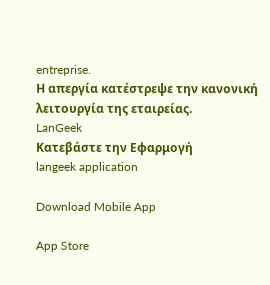entreprise.
Η απεργία κατέστρεψε την κανονική λειτουργία της εταιρείας.
LanGeek
Κατεβάστε την Εφαρμογή
langeek application

Download Mobile App

App Store